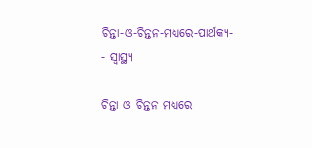ଚିନ୍ତା-ଓ-ଚିନ୍ତନ-ମଧ୍ୟରେ-ପାର୍ଥକ୍ୟ-
- ସ୍ୱାସ୍ଥ୍ୟ

ଚିନ୍ତା ଓ ଚିନ୍ତନ ମଧ୍ୟରେ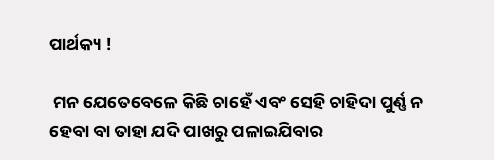ପାର୍ଥକ୍ୟ !

 ମନ ଯେତେବେଳେ କିଛି ଚାହେଁ ଏବଂ ସେହି ଚାହିଦା ପୁର୍ଣ୍ଣ ନ ହେବା ବା ତାହା ଯଦି ପାଖରୁ ପଳାଇଯିବାର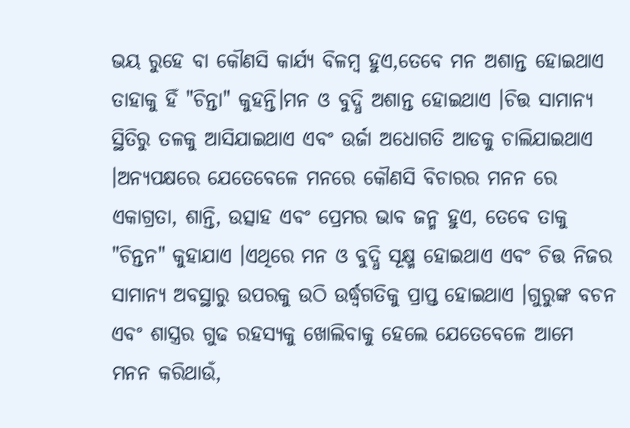ଭୟ ରୁହେ ବା କୌଣସି କାର୍ଯ୍ୟ ବିଳମ୍ବ ହୁଏ,ତେବେ ମନ ଅଶାନ୍ତ ହୋଇଥାଏ ତାହାକୁ ହିଁ "ଚିନ୍ତା" କୁହନ୍ତି।ମନ ଓ ବୁଦ୍ଧି ଅଶାନ୍ତ ହୋଇଥାଏ ।ଚିତ୍ତ ସାମାନ୍ୟ ସ୍ଥିତିରୁ ତଳକୁ ଆସିଯାଇଥାଏ ଏବଂ ଉର୍ଜା ଅଧୋଗତି ଆଡକୁ ଚାଲିଯାଇଥାଏ ।ଅନ୍ୟପକ୍ଷରେ ଯେତେବେଳେ ମନରେ କୌଣସି ବିଚାରର ମନନ ରେ ଏକାଗ୍ରତା, ଶାନ୍ତି, ଉତ୍ସାହ ଏବଂ ପ୍ରେମର ଭାବ ଜନ୍ମ ହୁଏ, ତେବେ ତାକୁ "ଚିନ୍ତନ" କୁହାଯାଏ ।ଏଥିରେ ମନ ଓ ବୁଦ୍ଧି ସୂକ୍ଷ୍ମ ହୋଇଥାଏ ଏବଂ ଚିତ୍ତ ନିଜର ସାମାନ୍ୟ ଅବସ୍ଥାରୁ ଉପରକୁ ଉଠି ଉର୍ଦ୍ଧ୍ବଗତିକୁ ପ୍ରାପ୍ତ ହୋଇଥାଏ ।ଗୁରୁଙ୍କ ବଚନ ଏବଂ ଶାସ୍ତ୍ରର ଗୁଢ ରହସ୍ୟକୁ ଖୋଲିବାକୁ ହେଲେ ଯେତେବେଳେ ଆମେ ମନନ କରିଥାଉଁ,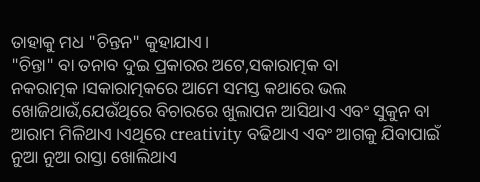ତାହାକୁ ମଧ "ଚିନ୍ତନ" କୁହାଯାଏ।
"ଚିନ୍ତା" ବା ତନାବ ଦୁଇ ପ୍ରକାରର ଅଟେ,ସକାରାତ୍ମକ ବା ନକରାତ୍ମକ।ସକାରାତ୍ମକରେ ଆମେ ସମସ୍ତ କଥାରେ ଭଲ ଖୋଜିଥାଉଁ,ଯେଉଁଥିରେ ବିଚାରରେ ଖୁଲାପନ ଆସିଥାଏ ଏବଂ ସୁକୁନ ବା ଆରାମ ମିଳିଥାଏ ।ଏଥିରେ creativity ବଢିଥାଏ ଏବଂ ଆଗକୁ ଯିବାପାଇଁ ନୁଆ ନୁଆ ରାସ୍ତା ଖୋଲିଥାଏ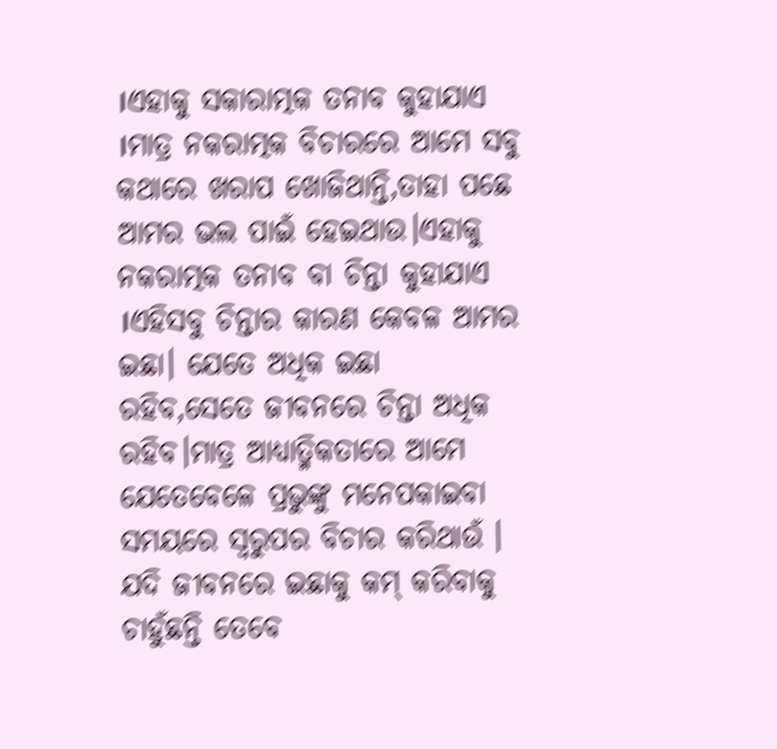।ଏହାକୁ ସକାରାତ୍ମକ ତନାବ କୁହାଯାଏ ।ମାତ୍ର ନକରାତ୍ମକ ବିଚାରରେ ଆମେ ସବୁ କଥାରେ ଖରାପ ଖୋଜିଥାନ୍ତି,ତାହା ପଛେ  ଆମର ଭଲ ପାଇଁ ହେଇଥାଉ।ଏହାକୁ ନକରାତ୍ମକ ତନାବ ବା ଚିନ୍ତା କୁହାଯାଏ ।ଏହିସବୁ ଚିନ୍ତାର କାରଣ କେବଳ ଆମର ଇଛା। ଯେତେ ଅଧିକ ଇଛା ରହିବ,ସେତେ ଜୀବନରେ ଚିନ୍ତା ଅଧିକ ରହିବ।ମାତ୍ର ଆଧ୍ୟାତ୍ମିକତାରେ ଆମେ ଯେତେବେଳେ ପ୍ରଭୁଙ୍କୁ ମନେପକାଇବା ସମୟରେ ସ୍ବରୁପର ବିଚାର କରିଥାଉଁ । ଯଦି ଜୀବନରେ ଇଛାକୁ କମ୍ କରିବାକୁ ଚାହୁଁଛନ୍ତି ତେବେ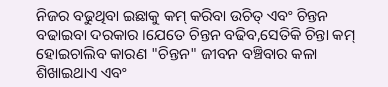ନିଜର ବଢୁଥିବା ଇଛାକୁ କମ୍ କରିବା ଉଚିତ୍ ଏବଂ ଚିନ୍ତନ ବଢାଇବା ଦରକାର ।ଯେତେ ଚିନ୍ତନ ବଢିବ,ସେତିକି ଚିନ୍ତା କମ୍ ହୋଇଚାଲିବ କାରଣ "ଚିନ୍ତନ" ଜୀବନ ବଞ୍ଚିବାର କଳା ଶିଖାଇଥାଏ ଏବଂ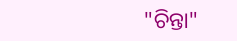"ଚିନ୍ତା"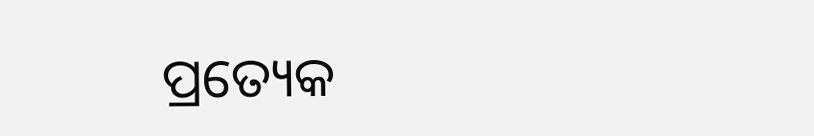ପ୍ରତ୍ୟେକ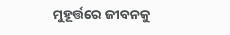ମୁହୂର୍ତ୍ତରେ ଜୀବନକୁ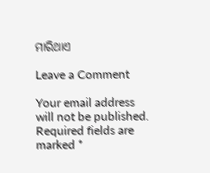ମାରିଥାଏ

Leave a Comment

Your email address will not be published. Required fields are marked *